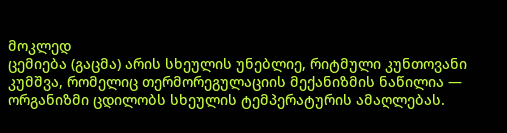მოკლედ
ცემიება (გაცმა) არის სხეულის უნებლიე, რიტმული კუნთოვანი კუმშვა, რომელიც თერმორეგულაციის მექანიზმის ნაწილია — ორგანიზმი ცდილობს სხეულის ტემპერატურის ამაღლებას.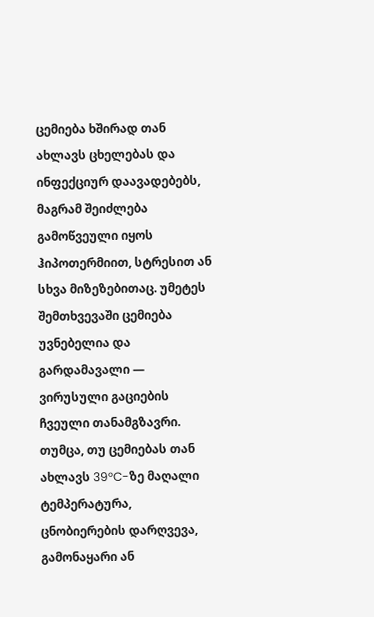ცემიება ხშირად თან ახლავს ცხელებას და ინფექციურ დაავადებებს, მაგრამ შეიძლება გამოწვეული იყოს ჰიპოთერმიით, სტრესით ან სხვა მიზეზებითაც. უმეტეს შემთხვევაში ცემიება უვნებელია და გარდამავალი — ვირუსული გაციების ჩვეული თანამგზავრი. თუმცა, თუ ცემიებას თან ახლავს 39°C-ზე მაღალი ტემპერატურა, ცნობიერების დარღვევა, გამონაყარი ან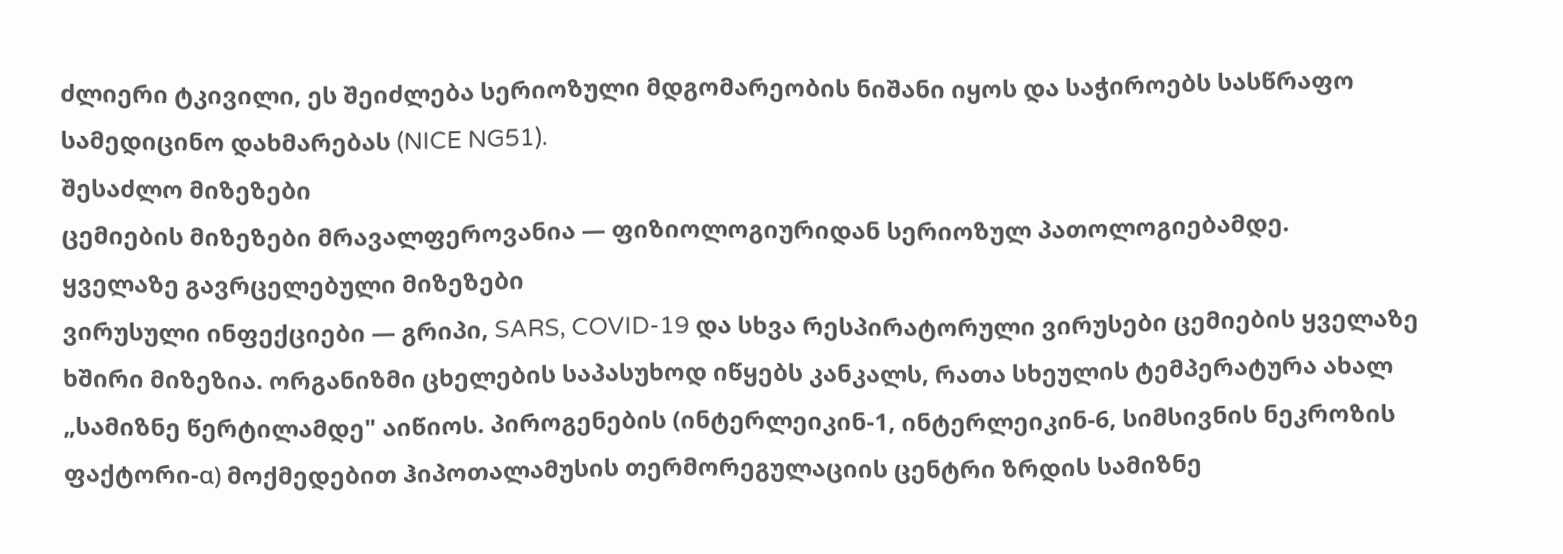ძლიერი ტკივილი, ეს შეიძლება სერიოზული მდგომარეობის ნიშანი იყოს და საჭიროებს სასწრაფო სამედიცინო დახმარებას (NICE NG51).
შესაძლო მიზეზები
ცემიების მიზეზები მრავალფეროვანია — ფიზიოლოგიურიდან სერიოზულ პათოლოგიებამდე.
ყველაზე გავრცელებული მიზეზები
ვირუსული ინფექციები — გრიპი, SARS, COVID-19 და სხვა რესპირატორული ვირუსები ცემიების ყველაზე ხშირი მიზეზია. ორგანიზმი ცხელების საპასუხოდ იწყებს კანკალს, რათა სხეულის ტემპერატურა ახალ „სამიზნე წერტილამდე" აიწიოს. პიროგენების (ინტერლეიკინ-1, ინტერლეიკინ-6, სიმსივნის ნეკროზის ფაქტორი-α) მოქმედებით ჰიპოთალამუსის თერმორეგულაციის ცენტრი ზრდის სამიზნე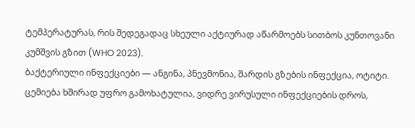ტემპერატურას, რის შედეგადაც სხეული აქტიურად აწარმოებს სითბოს კუნთოვანი კუმშვის გზით (WHO 2023).
ბაქტერიული ინფექციები — ანგინა, პნევმონია, შარდის გზების ინფექცია, ოტიტი. ცემიება ხშირად უფრო გამოხატულია, ვიდრე ვირუსული ინფექციების დროს,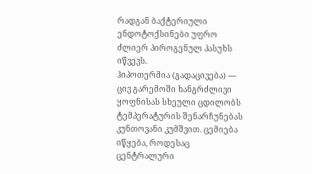რადგან ბაქტერიული ენდოტოქსინები უფრო ძლიერ პიროგენულ პასუხს იწვევს.
ჰიპოთერმია (გადაცივება) — ცივ გარემოში ხანგრძლივი ყოფნისას სხეული ცდილობს ტემპერატურის შენარჩუნებას კუნთოვანი კუმშვით. ცემიება იწყება, როდესაც ცენტრალური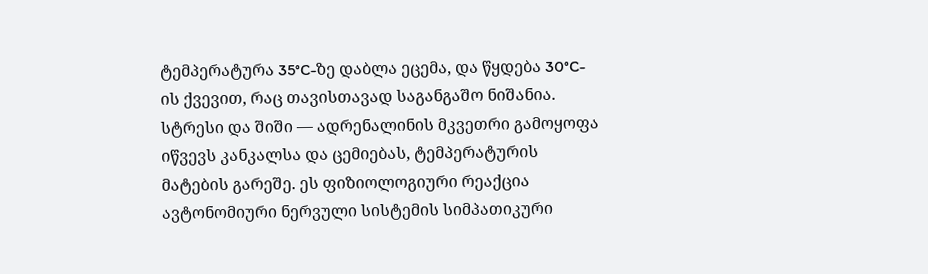ტემპერატურა 35°C-ზე დაბლა ეცემა, და წყდება 30°C-ის ქვევით, რაც თავისთავად საგანგაშო ნიშანია.
სტრესი და შიში — ადრენალინის მკვეთრი გამოყოფა იწვევს კანკალსა და ცემიებას, ტემპერატურის მატების გარეშე. ეს ფიზიოლოგიური რეაქცია ავტონომიური ნერვული სისტემის სიმპათიკური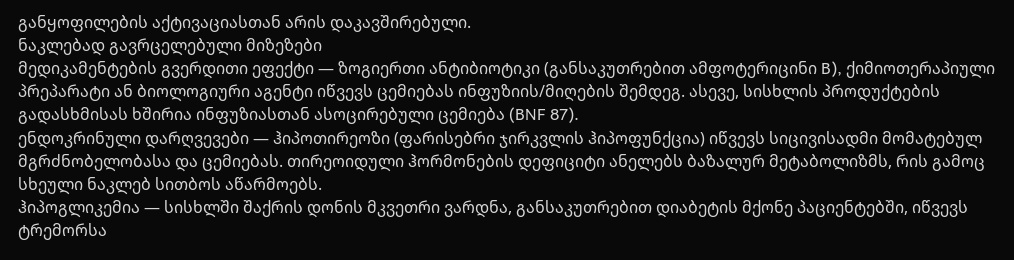განყოფილების აქტივაციასთან არის დაკავშირებული.
ნაკლებად გავრცელებული მიზეზები
მედიკამენტების გვერდითი ეფექტი — ზოგიერთი ანტიბიოტიკი (განსაკუთრებით ამფოტერიცინი B), ქიმიოთერაპიული პრეპარატი ან ბიოლოგიური აგენტი იწვევს ცემიებას ინფუზიის/მიღების შემდეგ. ასევე, სისხლის პროდუქტების გადასხმისას ხშირია ინფუზიასთან ასოცირებული ცემიება (BNF 87).
ენდოკრინული დარღვევები — ჰიპოთირეოზი (ფარისებრი ჯირკვლის ჰიპოფუნქცია) იწვევს სიცივისადმი მომატებულ მგრძნობელობასა და ცემიებას. თირეოიდული ჰორმონების დეფიციტი ანელებს ბაზალურ მეტაბოლიზმს, რის გამოც სხეული ნაკლებ სითბოს აწარმოებს.
ჰიპოგლიკემია — სისხლში შაქრის დონის მკვეთრი ვარდნა, განსაკუთრებით დიაბეტის მქონე პაციენტებში, იწვევს ტრემორსა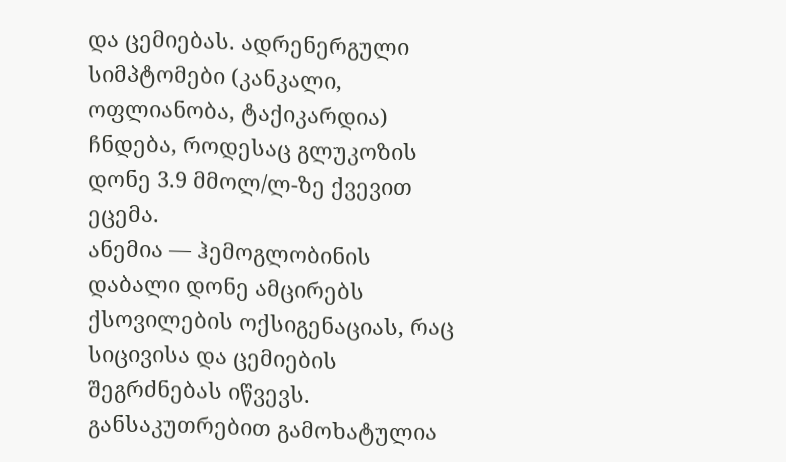და ცემიებას. ადრენერგული სიმპტომები (კანკალი, ოფლიანობა, ტაქიკარდია) ჩნდება, როდესაც გლუკოზის დონე 3.9 მმოლ/ლ-ზე ქვევით ეცემა.
ანემია — ჰემოგლობინის დაბალი დონე ამცირებს ქსოვილების ოქსიგენაციას, რაც სიცივისა და ცემიების შეგრძნებას იწვევს. განსაკუთრებით გამოხატულია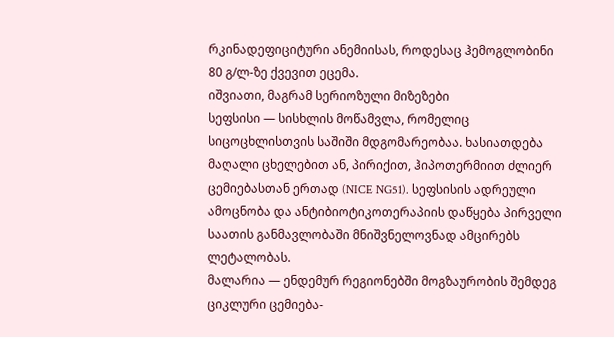რკინადეფიციტური ანემიისას, როდესაც ჰემოგლობინი 80 გ/ლ-ზე ქვევით ეცემა.
იშვიათი, მაგრამ სერიოზული მიზეზები
სეფსისი — სისხლის მოწამვლა, რომელიც სიცოცხლისთვის საშიში მდგომარეობაა. ხასიათდება მაღალი ცხელებით ან, პირიქით, ჰიპოთერმიით ძლიერ ცემიებასთან ერთად (NICE NG51). სეფსისის ადრეული ამოცნობა და ანტიბიოტიკოთერაპიის დაწყება პირველი საათის განმავლობაში მნიშვნელოვნად ამცირებს ლეტალობას.
მალარია — ენდემურ რეგიონებში მოგზაურობის შემდეგ ციკლური ცემიება-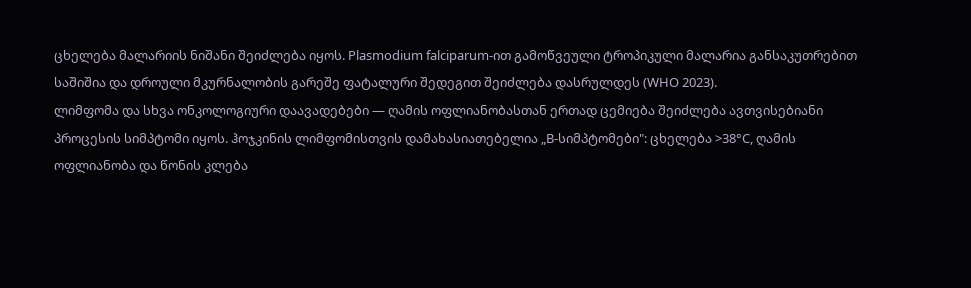ცხელება მალარიის ნიშანი შეიძლება იყოს. Plasmodium falciparum-ით გამოწვეული ტროპიკული მალარია განსაკუთრებით საშიშია და დროული მკურნალობის გარეშე ფატალური შედეგით შეიძლება დასრულდეს (WHO 2023).
ლიმფომა და სხვა ონკოლოგიური დაავადებები — ღამის ოფლიანობასთან ერთად ცემიება შეიძლება ავთვისებიანი პროცესის სიმპტომი იყოს. ჰოჯკინის ლიმფომისთვის დამახასიათებელია „B-სიმპტომები": ცხელება >38°C, ღამის ოფლიანობა და წონის კლება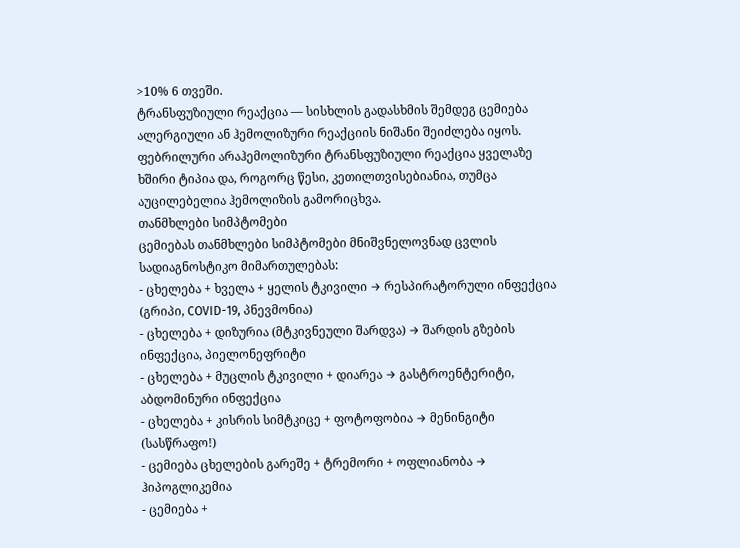>10% 6 თვეში.
ტრანსფუზიული რეაქცია — სისხლის გადასხმის შემდეგ ცემიება ალერგიული ან ჰემოლიზური რეაქციის ნიშანი შეიძლება იყოს. ფებრილური არაჰემოლიზური ტრანსფუზიული რეაქცია ყველაზე ხშირი ტიპია და, როგორც წესი, კეთილთვისებიანია, თუმცა აუცილებელია ჰემოლიზის გამორიცხვა.
თანმხლები სიმპტომები
ცემიებას თანმხლები სიმპტომები მნიშვნელოვნად ცვლის სადიაგნოსტიკო მიმართულებას:
- ცხელება + ხველა + ყელის ტკივილი → რესპირატორული ინფექცია (გრიპი, COVID-19, პნევმონია)
- ცხელება + დიზურია (მტკივნეული შარდვა) → შარდის გზების ინფექცია, პიელონეფრიტი
- ცხელება + მუცლის ტკივილი + დიარეა → გასტროენტერიტი, აბდომინური ინფექცია
- ცხელება + კისრის სიმტკიცე + ფოტოფობია → მენინგიტი (სასწრაფო!)
- ცემიება ცხელების გარეშე + ტრემორი + ოფლიანობა → ჰიპოგლიკემია
- ცემიება +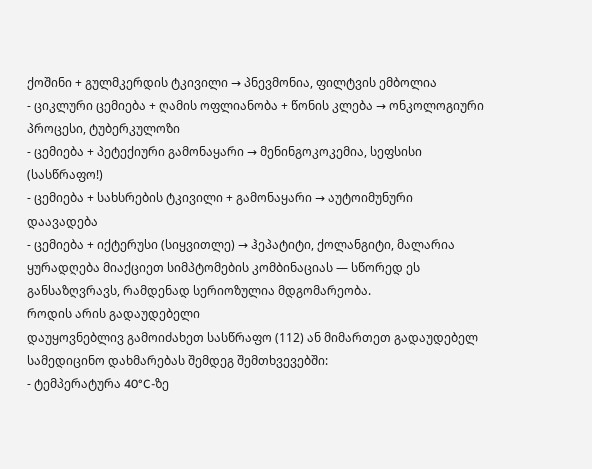ქოშინი + გულმკერდის ტკივილი → პნევმონია, ფილტვის ემბოლია
- ციკლური ცემიება + ღამის ოფლიანობა + წონის კლება → ონკოლოგიური პროცესი, ტუბერკულოზი
- ცემიება + პეტექიური გამონაყარი → მენინგოკოკემია, სეფსისი (სასწრაფო!)
- ცემიება + სახსრების ტკივილი + გამონაყარი → აუტოიმუნური დაავადება
- ცემიება + იქტერუსი (სიყვითლე) → ჰეპატიტი, ქოლანგიტი, მალარია
ყურადღება მიაქციეთ სიმპტომების კომბინაციას — სწორედ ეს განსაზღვრავს, რამდენად სერიოზულია მდგომარეობა.
როდის არის გადაუდებელი
დაუყოვნებლივ გამოიძახეთ სასწრაფო (112) ან მიმართეთ გადაუდებელ სამედიცინო დახმარებას შემდეგ შემთხვევებში:
- ტემპერატურა 40°C-ზე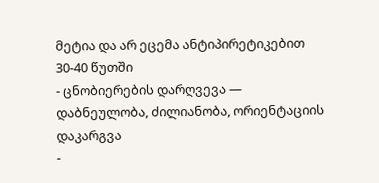მეტია და არ ეცემა ანტიპირეტიკებით 30-40 წუთში
- ცნობიერების დარღვევა — დაბნეულობა, ძილიანობა, ორიენტაციის დაკარგვა
-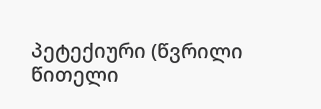პეტექიური (წვრილი წითელი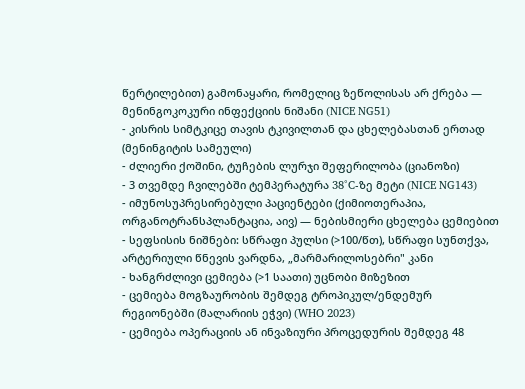წერტილებით) გამონაყარი, რომელიც ზეწოლისას არ ქრება — მენინგოკოკური ინფექციის ნიშანი (NICE NG51)
- კისრის სიმტკიცე თავის ტკივილთან და ცხელებასთან ერთად (მენინგიტის სამეული)
- ძლიერი ქოშინი, ტუჩების ლურჯი შეფერილობა (ციანოზი)
- 3 თვემდე ჩვილებში ტემპერატურა 38°C-ზე მეტი (NICE NG143)
- იმუნოსუპრესირებული პაციენტები (ქიმიოთერაპია, ორგანოტრანსპლანტაცია, აივ) — ნებისმიერი ცხელება ცემიებით
- სეფსისის ნიშნები: სწრაფი პულსი (>100/წთ), სწრაფი სუნთქვა, არტერიული წნევის ვარდნა, „მარმარილოსებრი" კანი
- ხანგრძლივი ცემიება (>1 საათი) უცნობი მიზეზით
- ცემიება მოგზაურობის შემდეგ ტროპიკულ/ენდემურ რეგიონებში (მალარიის ეჭვი) (WHO 2023)
- ცემიება ოპერაციის ან ინვაზიური პროცედურის შემდეგ 48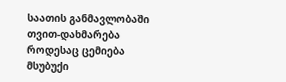საათის განმავლობაში
თვით-დახმარება
როდესაც ცემიება მსუბუქი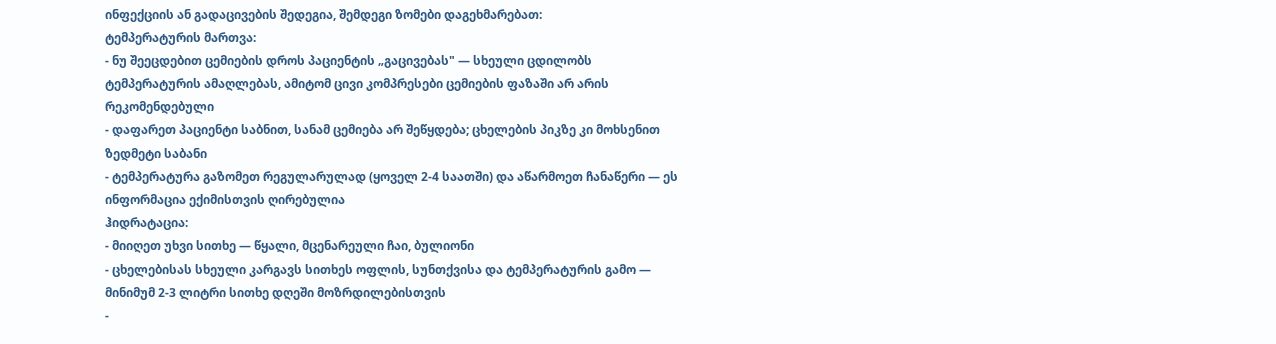ინფექციის ან გადაცივების შედეგია, შემდეგი ზომები დაგეხმარებათ:
ტემპერატურის მართვა:
- ნუ შეეცდებით ცემიების დროს პაციენტის „გაცივებას" — სხეული ცდილობს ტემპერატურის ამაღლებას, ამიტომ ცივი კომპრესები ცემიების ფაზაში არ არის რეკომენდებული
- დაფარეთ პაციენტი საბნით, სანამ ცემიება არ შეწყდება; ცხელების პიკზე კი მოხსენით ზედმეტი საბანი
- ტემპერატურა გაზომეთ რეგულარულად (ყოველ 2-4 საათში) და აწარმოეთ ჩანაწერი — ეს ინფორმაცია ექიმისთვის ღირებულია
ჰიდრატაცია:
- მიიღეთ უხვი სითხე — წყალი, მცენარეული ჩაი, ბულიონი
- ცხელებისას სხეული კარგავს სითხეს ოფლის, სუნთქვისა და ტემპერატურის გამო — მინიმუმ 2-3 ლიტრი სითხე დღეში მოზრდილებისთვის
-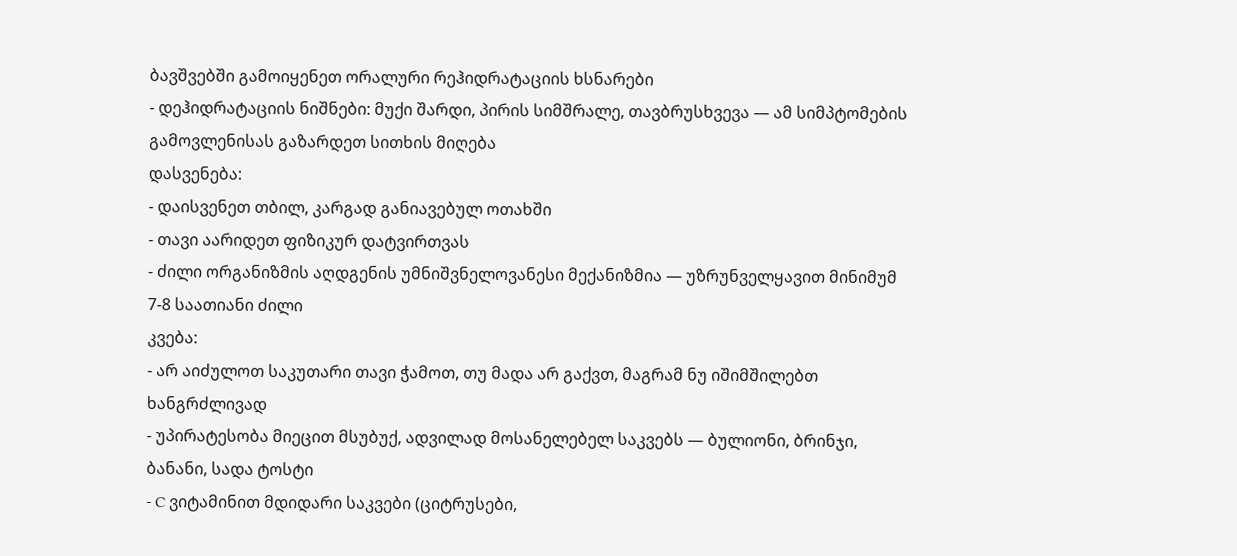ბავშვებში გამოიყენეთ ორალური რეჰიდრატაციის ხსნარები
- დეჰიდრატაციის ნიშნები: მუქი შარდი, პირის სიმშრალე, თავბრუსხვევა — ამ სიმპტომების გამოვლენისას გაზარდეთ სითხის მიღება
დასვენება:
- დაისვენეთ თბილ, კარგად განიავებულ ოთახში
- თავი აარიდეთ ფიზიკურ დატვირთვას
- ძილი ორგანიზმის აღდგენის უმნიშვნელოვანესი მექანიზმია — უზრუნველყავით მინიმუმ 7-8 საათიანი ძილი
კვება:
- არ აიძულოთ საკუთარი თავი ჭამოთ, თუ მადა არ გაქვთ, მაგრამ ნუ იშიმშილებთ ხანგრძლივად
- უპირატესობა მიეცით მსუბუქ, ადვილად მოსანელებელ საკვებს — ბულიონი, ბრინჯი, ბანანი, სადა ტოსტი
- C ვიტამინით მდიდარი საკვები (ციტრუსები,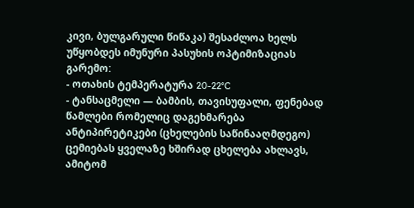კივი, ბულგარული წიწაკა) შესაძლოა ხელს უწყობდეს იმუნური პასუხის ოპტიმიზაციას
გარემო:
- ოთახის ტემპერატურა 20-22°C
- ტანსაცმელი — ბამბის, თავისუფალი, ფენებად
წამლები რომელიც დაგეხმარება
ანტიპირეტიკები (ცხელების საწინააღმდეგო)
ცემიებას ყველაზე ხშირად ცხელება ახლავს, ამიტომ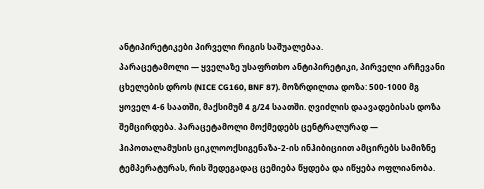ანტიპირეტიკები პირველი რიგის საშუალებაა.
პარაცეტამოლი — ყველაზე უსაფრთხო ანტიპირეტიკი, პირველი არჩევანი ცხელების დროს (NICE CG160, BNF 87). მოზრდილთა დოზა: 500-1000 მგ ყოველ 4-6 საათში, მაქსიმუმ 4 გ/24 საათში. ღვიძლის დაავადებისას დოზა შემცირდება. პარაცეტამოლი მოქმედებს ცენტრალურად — ჰიპოთალამუსის ციკლოოქსიგენაზა-2-ის ინჰიბიციით ამცირებს სამიზნე ტემპერატურას, რის შედეგადაც ცემიება წყდება და იწყება ოფლიანობა.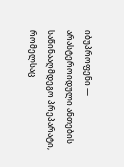იბუპროფენი — არასტეროიდული ანთების საწინააღმდეგო პრეპარატი, რომელსაც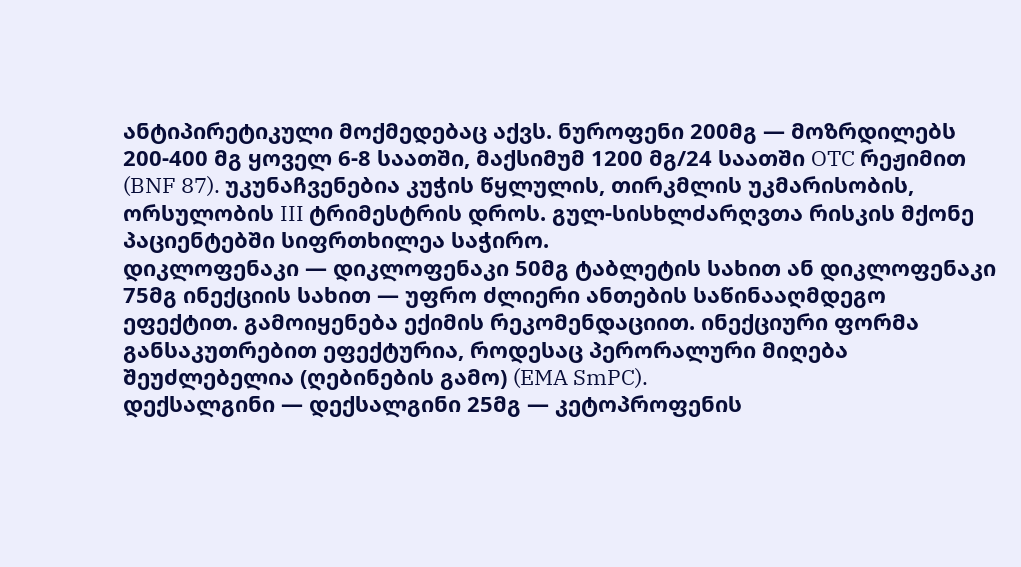ანტიპირეტიკული მოქმედებაც აქვს. ნუროფენი 200მგ — მოზრდილებს 200-400 მგ ყოველ 6-8 საათში, მაქსიმუმ 1200 მგ/24 საათში OTC რეჟიმით (BNF 87). უკუნაჩვენებია კუჭის წყლულის, თირკმლის უკმარისობის, ორსულობის III ტრიმესტრის დროს. გულ-სისხლძარღვთა რისკის მქონე პაციენტებში სიფრთხილეა საჭირო.
დიკლოფენაკი — დიკლოფენაკი 50მგ ტაბლეტის სახით ან დიკლოფენაკი 75მგ ინექციის სახით — უფრო ძლიერი ანთების საწინააღმდეგო ეფექტით. გამოიყენება ექიმის რეკომენდაციით. ინექციური ფორმა განსაკუთრებით ეფექტურია, როდესაც პერორალური მიღება შეუძლებელია (ღებინების გამო) (EMA SmPC).
დექსალგინი — დექსალგინი 25მგ — კეტოპროფენის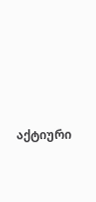აქტიური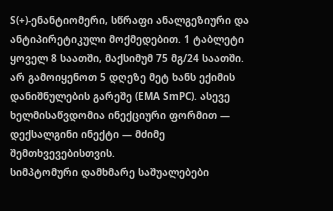S(+)-ენანტიომერი, სწრაფი ანალგეზიური და ანტიპირეტიკული მოქმედებით. 1 ტაბლეტი ყოველ 8 საათში, მაქსიმუმ 75 მგ/24 საათში. არ გამოიყენოთ 5 დღეზე მეტ ხანს ექიმის დანიშნულების გარეშე (EMA SmPC). ასევე ხელმისაწვდომია ინექციური ფორმით — დექსალგინი ინექტი — მძიმე შემთხვევებისთვის.
სიმპტომური დამხმარე საშუალებები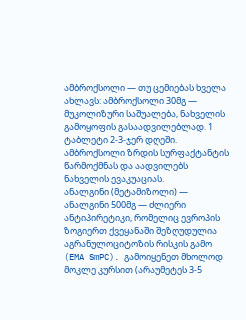ამბროქსოლი — თუ ცემიებას ხველა ახლავს: ამბროქსოლი 30მგ — მუკოლიზური საშუალება, ნახველის გამოყოფის გასაადვილებლად. 1 ტაბლეტი 2-3-ჯერ დღეში. ამბროქსოლი ზრდის სურფაქტანტის წარმოქმნას და აადვილებს ნახველის ევაკუაციას.
ანალგინი (მეტამიზოლი) — ანალგინი 500მგ — ძლიერი ანტიპირეტიკი, რომელიც ევროპის ზოგიერთ ქვეყანაში შეზღუდულია აგრანულოციტოზის რისკის გამო (EMA SmPC). გამოიყენეთ მხოლოდ მოკლე კურსით (არაუმეტეს 3-5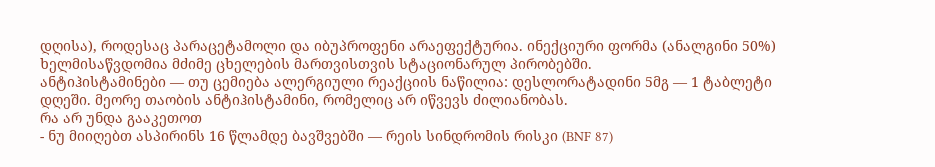დღისა), როდესაც პარაცეტამოლი და იბუპროფენი არაეფექტურია. ინექციური ფორმა (ანალგინი 50%) ხელმისაწვდომია მძიმე ცხელების მართვისთვის სტაციონარულ პირობებში.
ანტიჰისტამინები — თუ ცემიება ალერგიული რეაქციის ნაწილია: დესლორატადინი 5მგ — 1 ტაბლეტი დღეში. მეორე თაობის ანტიჰისტამინი, რომელიც არ იწვევს ძილიანობას.
რა არ უნდა გააკეთოთ
- ნუ მიიღებთ ასპირინს 16 წლამდე ბავშვებში — რეის სინდრომის რისკი (BNF 87)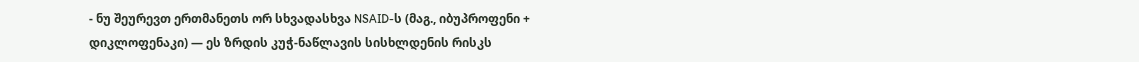- ნუ შეურევთ ერთმანეთს ორ სხვადასხვა NSAID-ს (მაგ., იბუპროფენი + დიკლოფენაკი) — ეს ზრდის კუჭ-ნაწლავის სისხლდენის რისკს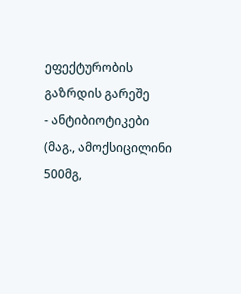ეფექტურობის გაზრდის გარეშე
- ანტიბიოტიკები (მაგ., ამოქსიცილინი 500მგ,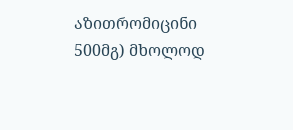აზითრომიცინი 500მგ) მხოლოდ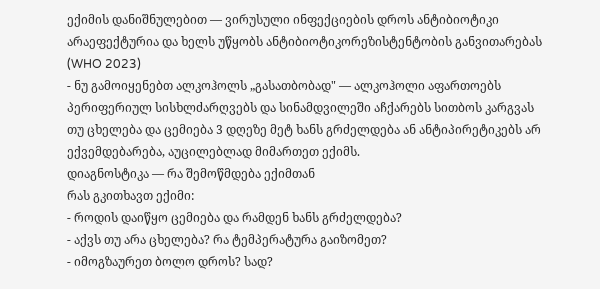ექიმის დანიშნულებით — ვირუსული ინფექციების დროს ანტიბიოტიკი არაეფექტურია და ხელს უწყობს ანტიბიოტიკორეზისტენტობის განვითარებას (WHO 2023)
- ნუ გამოიყენებთ ალკოჰოლს „გასათბობად" — ალკოჰოლი აფართოებს პერიფერიულ სისხლძარღვებს და სინამდვილეში აჩქარებს სითბოს კარგვას
თუ ცხელება და ცემიება 3 დღეზე მეტ ხანს გრძელდება ან ანტიპირეტიკებს არ ექვემდებარება, აუცილებლად მიმართეთ ექიმს.
დიაგნოსტიკა — რა შემოწმდება ექიმთან
რას გკითხავთ ექიმი:
- როდის დაიწყო ცემიება და რამდენ ხანს გრძელდება?
- აქვს თუ არა ცხელება? რა ტემპერატურა გაიზომეთ?
- იმოგზაურეთ ბოლო დროს? სად?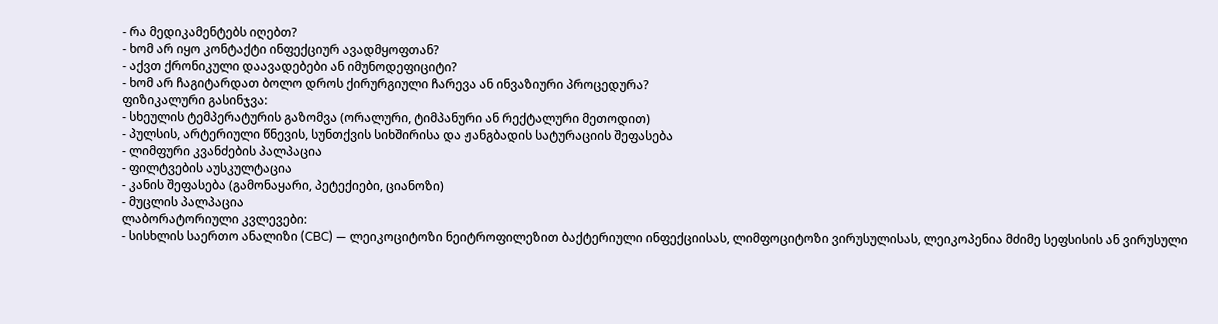- რა მედიკამენტებს იღებთ?
- ხომ არ იყო კონტაქტი ინფექციურ ავადმყოფთან?
- აქვთ ქრონიკული დაავადებები ან იმუნოდეფიციტი?
- ხომ არ ჩაგიტარდათ ბოლო დროს ქირურგიული ჩარევა ან ინვაზიური პროცედურა?
ფიზიკალური გასინჯვა:
- სხეულის ტემპერატურის გაზომვა (ორალური, ტიმპანური ან რექტალური მეთოდით)
- პულსის, არტერიული წნევის, სუნთქვის სიხშირისა და ჟანგბადის სატურაციის შეფასება
- ლიმფური კვანძების პალპაცია
- ფილტვების აუსკულტაცია
- კანის შეფასება (გამონაყარი, პეტექიები, ციანოზი)
- მუცლის პალპაცია
ლაბორატორიული კვლევები:
- სისხლის საერთო ანალიზი (CBC) — ლეიკოციტოზი ნეიტროფილეზით ბაქტერიული ინფექციისას, ლიმფოციტოზი ვირუსულისას, ლეიკოპენია მძიმე სეფსისის ან ვირუსული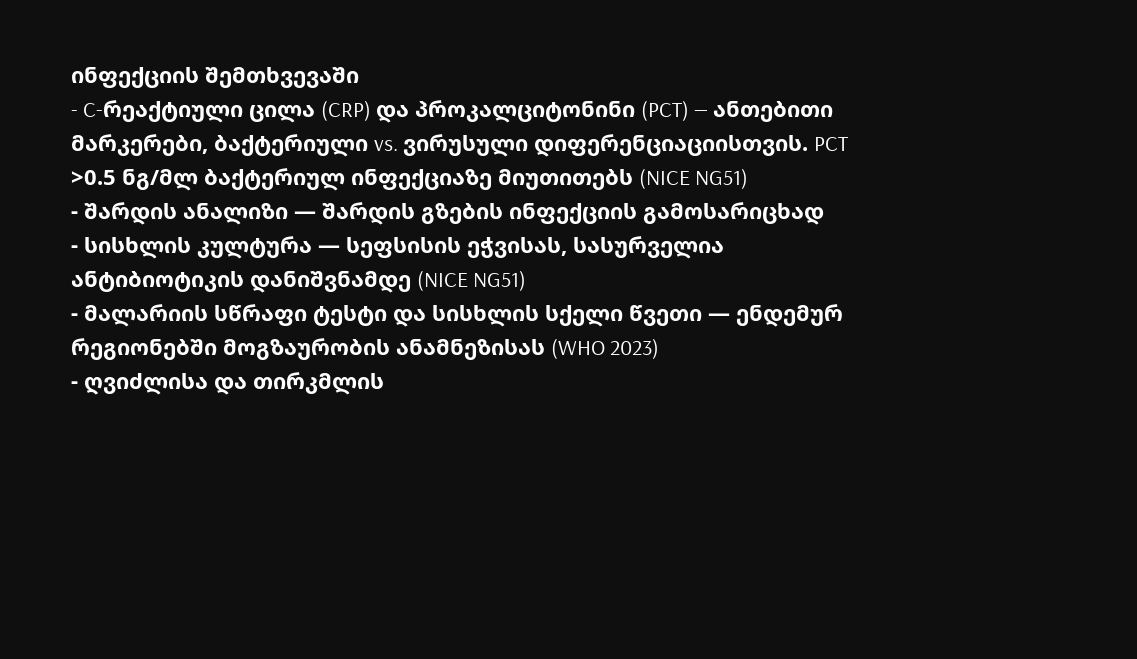ინფექციის შემთხვევაში
- C-რეაქტიული ცილა (CRP) და პროკალციტონინი (PCT) — ანთებითი მარკერები, ბაქტერიული vs. ვირუსული დიფერენციაციისთვის. PCT >0.5 ნგ/მლ ბაქტერიულ ინფექციაზე მიუთითებს (NICE NG51)
- შარდის ანალიზი — შარდის გზების ინფექციის გამოსარიცხად
- სისხლის კულტურა — სეფსისის ეჭვისას, სასურველია ანტიბიოტიკის დანიშვნამდე (NICE NG51)
- მალარიის სწრაფი ტესტი და სისხლის სქელი წვეთი — ენდემურ რეგიონებში მოგზაურობის ანამნეზისას (WHO 2023)
- ღვიძლისა და თირკმლის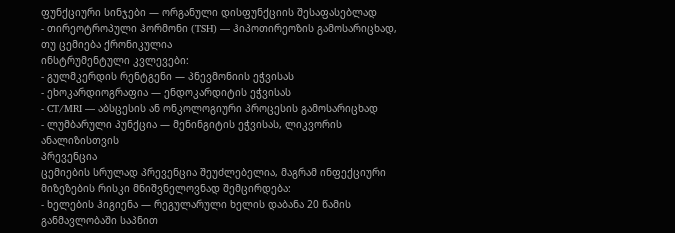ფუნქციური სინჯები — ორგანული დისფუნქციის შესაფასებლად
- თირეოტროპული ჰორმონი (TSH) — ჰიპოთირეოზის გამოსარიცხად, თუ ცემიება ქრონიკულია
ინსტრუმენტული კვლევები:
- გულმკერდის რენტგენი — პნევმონიის ეჭვისას
- ეხოკარდიოგრაფია — ენდოკარდიტის ეჭვისას
- CT/MRI — აბსცესის ან ონკოლოგიური პროცესის გამოსარიცხად
- ლუმბარული პუნქცია — მენინგიტის ეჭვისას, ლიკვორის ანალიზისთვის
პრევენცია
ცემიების სრულად პრევენცია შეუძლებელია, მაგრამ ინფექციური მიზეზების რისკი მნიშვნელოვნად შემცირდება:
- ხელების ჰიგიენა — რეგულარული ხელის დაბანა 20 წამის განმავლობაში საპნით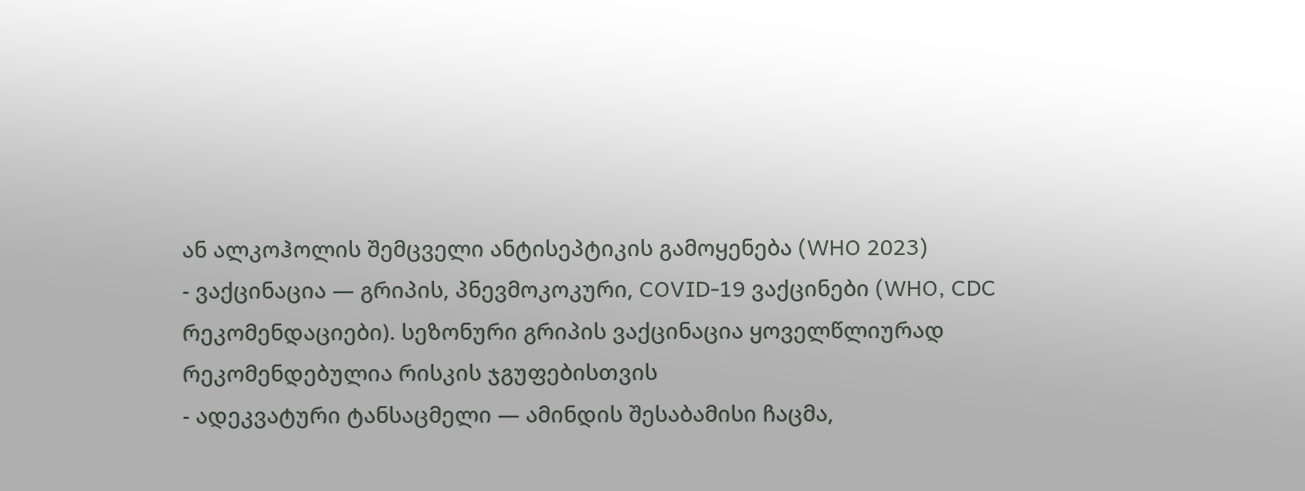ან ალკოჰოლის შემცველი ანტისეპტიკის გამოყენება (WHO 2023)
- ვაქცინაცია — გრიპის, პნევმოკოკური, COVID-19 ვაქცინები (WHO, CDC რეკომენდაციები). სეზონური გრიპის ვაქცინაცია ყოველწლიურად რეკომენდებულია რისკის ჯგუფებისთვის
- ადეკვატური ტანსაცმელი — ამინდის შესაბამისი ჩაცმა,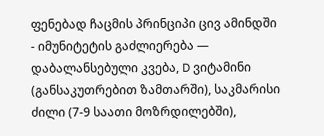ფენებად ჩაცმის პრინციპი ცივ ამინდში
- იმუნიტეტის გაძლიერება — დაბალანსებული კვება, D ვიტამინი (განსაკუთრებით ზამთარში), საკმარისი ძილი (7-9 საათი მოზრდილებში),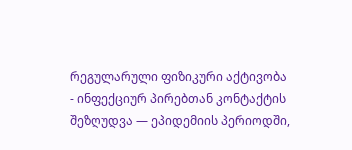რეგულარული ფიზიკური აქტივობა
- ინფექციურ პირებთან კონტაქტის შეზღუდვა — ეპიდემიის პერიოდში,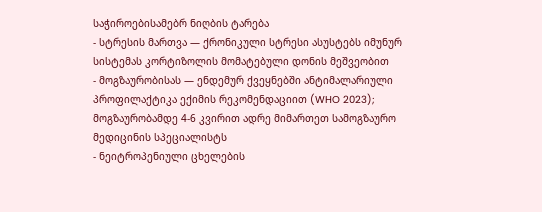საჭიროებისამებრ ნიღბის ტარება
- სტრესის მართვა — ქრონიკული სტრესი ასუსტებს იმუნურ სისტემას კორტიზოლის მომატებული დონის მეშვეობით
- მოგზაურობისას — ენდემურ ქვეყნებში ანტიმალარიული პროფილაქტიკა ექიმის რეკომენდაციით (WHO 2023); მოგზაურობამდე 4-6 კვირით ადრე მიმართეთ სამოგზაურო მედიცინის სპეციალისტს
- ნეიტროპენიული ცხელების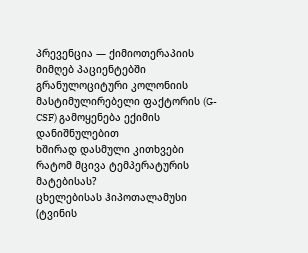პრევენცია — ქიმიოთერაპიის მიმღებ პაციენტებში გრანულოციტური კოლონიის მასტიმულირებელი ფაქტორის (G-CSF) გამოყენება ექიმის დანიშნულებით
ხშირად დასმული კითხვები
რატომ მცივა ტემპერატურის მატებისას?
ცხელებისას ჰიპოთალამუსი (ტვინის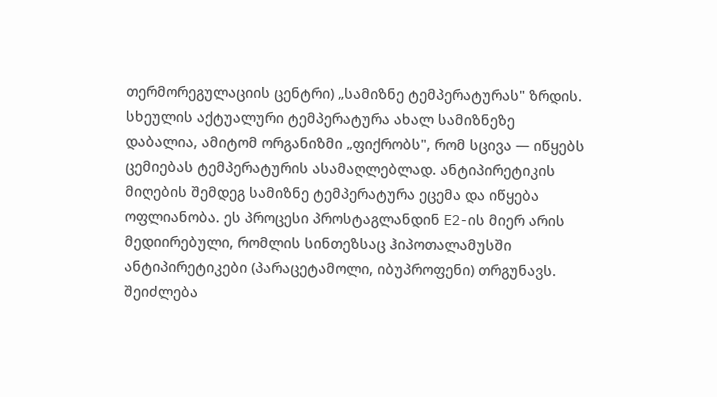თერმორეგულაციის ცენტრი) „სამიზნე ტემპერატურას" ზრდის. სხეულის აქტუალური ტემპერატურა ახალ სამიზნეზე დაბალია, ამიტომ ორგანიზმი „ფიქრობს", რომ სცივა — იწყებს ცემიებას ტემპერატურის ასამაღლებლად. ანტიპირეტიკის მიღების შემდეგ სამიზნე ტემპერატურა ეცემა და იწყება ოფლიანობა. ეს პროცესი პროსტაგლანდინ E2-ის მიერ არის მედიირებული, რომლის სინთეზსაც ჰიპოთალამუსში ანტიპირეტიკები (პარაცეტამოლი, იბუპროფენი) თრგუნავს.
შეიძლება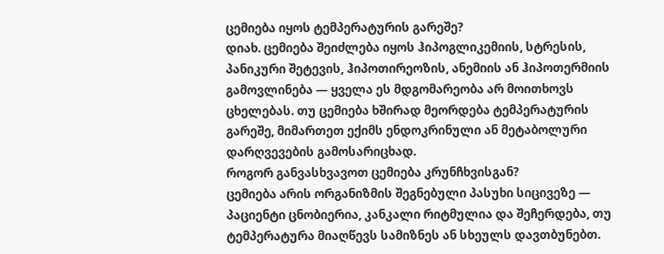ცემიება იყოს ტემპერატურის გარეშე?
დიახ. ცემიება შეიძლება იყოს ჰიპოგლიკემიის, სტრესის, პანიკური შეტევის, ჰიპოთირეოზის, ანემიის ან ჰიპოთერმიის გამოვლინება — ყველა ეს მდგომარეობა არ მოითხოვს ცხელებას. თუ ცემიება ხშირად მეორდება ტემპერატურის გარეშე, მიმართეთ ექიმს ენდოკრინული ან მეტაბოლური დარღვევების გამოსარიცხად.
როგორ განვასხვავოთ ცემიება კრუნჩხვისგან?
ცემიება არის ორგანიზმის შეგნებული პასუხი სიცივეზე — პაციენტი ცნობიერია, კანკალი რიტმულია და შეჩერდება, თუ ტემპერატურა მიაღწევს სამიზნეს ან სხეულს დავთბუნებთ.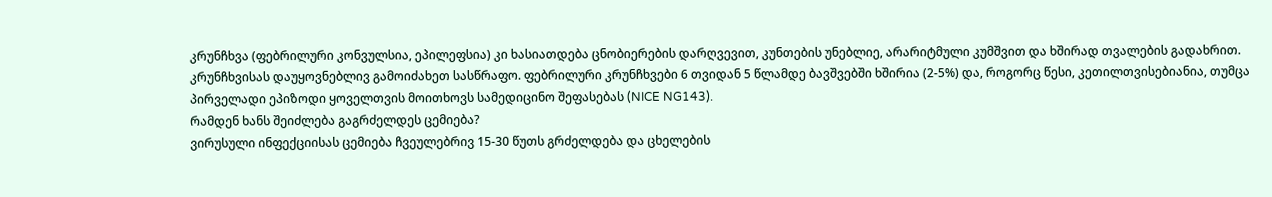კრუნჩხვა (ფებრილური კონვულსია, ეპილეფსია) კი ხასიათდება ცნობიერების დარღვევით, კუნთების უნებლიე, არარიტმული კუმშვით და ხშირად თვალების გადახრით. კრუნჩხვისას დაუყოვნებლივ გამოიძახეთ სასწრაფო. ფებრილური კრუნჩხვები 6 თვიდან 5 წლამდე ბავშვებში ხშირია (2-5%) და, როგორც წესი, კეთილთვისებიანია, თუმცა პირველადი ეპიზოდი ყოველთვის მოითხოვს სამედიცინო შეფასებას (NICE NG143).
რამდენ ხანს შეიძლება გაგრძელდეს ცემიება?
ვირუსული ინფექციისას ცემიება ჩვეულებრივ 15-30 წუთს გრძელდება და ცხელების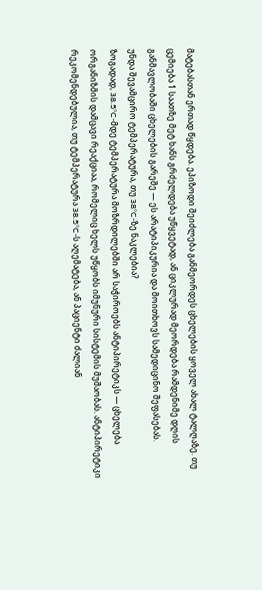მატებასთან ერთად წყდება. ეპიზოდი შეიძლება განმეორდეს ცხელების ყოველ ახალ ტალღაზე. თუ ცემიება 1 საათზე მეტ ხანს გრძელდება უწყვეტად, ან ციკლურად მეორდება რამდენიმე დღის განმავლობაში ცხელების გარეშე — ეს არატიპიკურია და მოითხოვს სამედიცინო შეფასებას.
უნდა შევამცირო ტემპერატურა, თუ 38°C-ზე ნაკლებია?
ზოგადად, 38.5°C-მდე ტემპერატურა მოზრდილებში არ საჭიროებს ანტიპირეტიკს — ცხელება ორგანიზმის დამცავი რეაქციაა, რომელიც ხელს უწყობს იმუნური სისტემის მუშაობას. ანტიპირეტიკი რეკომენდებულია, თუ ტემპერატურა 38.5°C-ს აღემატება, ან პაციენტი ძალიან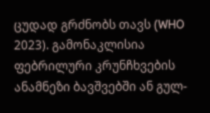ცუდად გრძნობს თავს (WHO 2023). გამონაკლისია ფებრილური კრუნჩხვების ანამნეზი ბავშვებში ან გულ-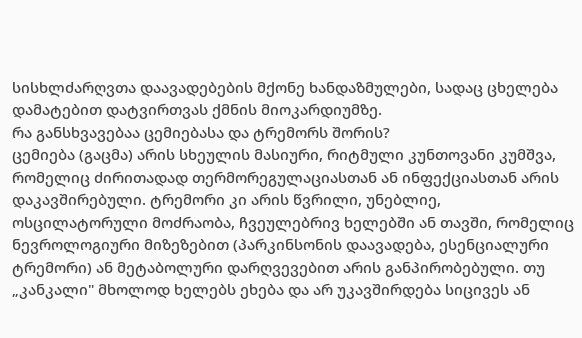სისხლძარღვთა დაავადებების მქონე ხანდაზმულები, სადაც ცხელება დამატებით დატვირთვას ქმნის მიოკარდიუმზე.
რა განსხვავებაა ცემიებასა და ტრემორს შორის?
ცემიება (გაცმა) არის სხეულის მასიური, რიტმული კუნთოვანი კუმშვა, რომელიც ძირითადად თერმორეგულაციასთან ან ინფექციასთან არის დაკავშირებული. ტრემორი კი არის წვრილი, უნებლიე, ოსცილატორული მოძრაობა, ჩვეულებრივ ხელებში ან თავში, რომელიც ნევროლოგიური მიზეზებით (პარკინსონის დაავადება, ესენციალური ტრემორი) ან მეტაბოლური დარღვევებით არის განპირობებული. თუ „კანკალი" მხოლოდ ხელებს ეხება და არ უკავშირდება სიცივეს ან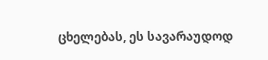ცხელებას, ეს სავარაუდოდ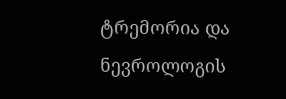ტრემორია და ნევროლოგის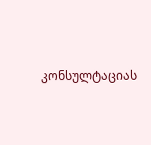კონსულტაციას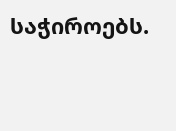საჭიროებს.